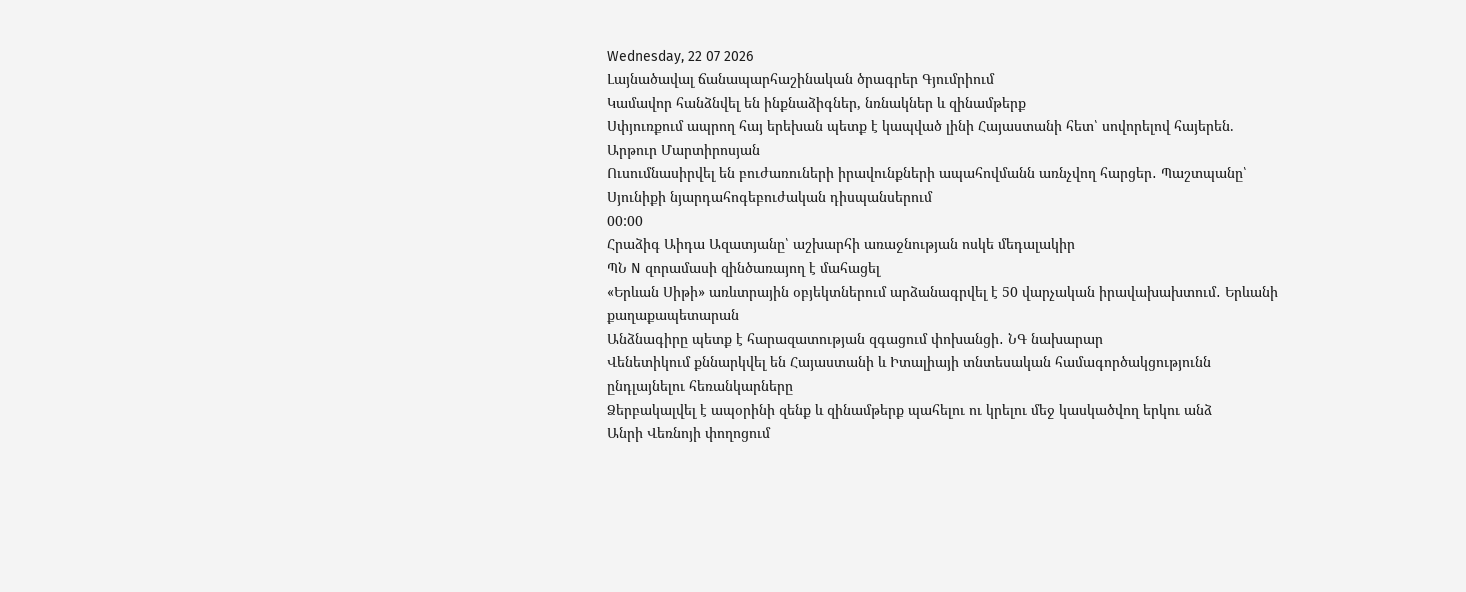Wednesday, 22 07 2026
Լայնածավալ ճանապարհաշինական ծրագրեր Գյումրիում
Կամավոր հանձնվել են ինքնաձիգներ, նռնակներ և զինամթերք
Սփյուռքում ապրող հայ երեխան պետք է կապված լինի Հայաստանի հետ՝ սովորելով հայերեն. Արթուր Մարտիրոսյան
Ուսումնասիրվել են բուժառուների իրավունքների ապահովմանն առնչվող հարցեր․ Պաշտպանը՝ Սյունիքի նյարդահոգեբուժական դիսպանսերում
00:00
Հրաձիգ Աիդա Ազատյանը՝ աշխարհի առաջնության ոսկե մեդալակիր
ՊՆ N զորամասի զինծառայող է մահացել
«Երևան Սիթի» առևտրային օբյեկտներում արձանագրվել է 50 վարչական իրավախախտում․ Երևանի քաղաքապետարան
Անձնագիրը պետք է հարազատության զգացում փոխանցի․ ՆԳ նախարար
Վենետիկում քննարկվել են Հայաստանի և Իտալիայի տնտեսական համագործակցությունն ընդլայնելու հեռանկարները
Ձերբակալվել է ապօրինի զենք և զինամթերք պահելու ու կրելու մեջ կասկածվող երկու անձ
Անրի Վեռնոյի փողոցում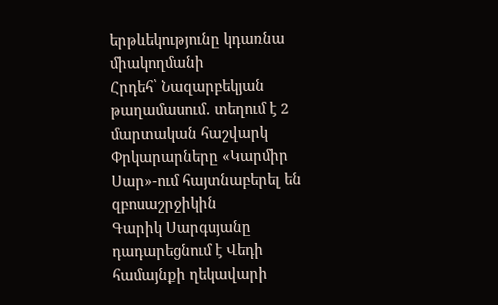երթևեկությունը կդառնա միակողմանի
Հրդեհ՝ Նազարբեկյան թաղամասում․ տեղում է 2 մարտական հաշվարկ
Փրկարարները «Կարմիր Սար»-ում հայտնաբերել են զբոսաշրջիկին
Գարիկ Սարգսյանը դադարեցնում է Վեդի համայնքի ղեկավարի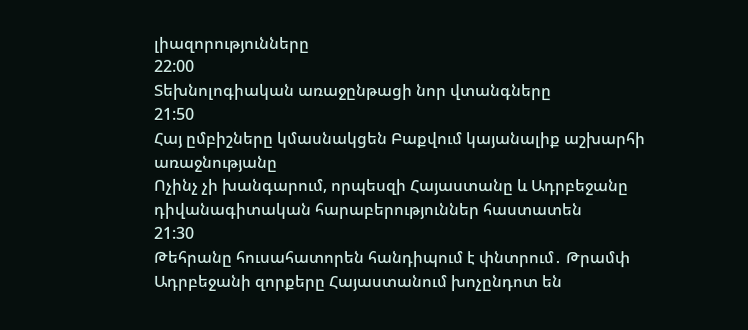լիազորությունները
22:00
Տեխնոլոգիական առաջընթացի նոր վտանգները
21:50
Հայ ըմբիշները կմասնակցեն Բաքվում կայանալիք աշխարհի առաջնությանը
Ոչինչ չի խանգարում, որպեսզի Հայաստանը և Ադրբեջանը դիվանագիտական հարաբերություններ հաստատեն
21:30
Թեհրանը հուսահատորեն հանդիպում է փնտրում․ Թրամփ
Ադրբեջանի զորքերը Հայաստանում խոչընդոտ են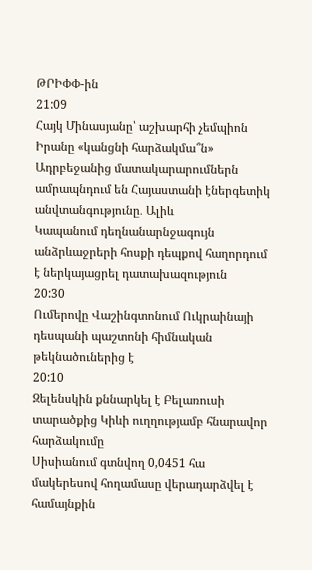ԹՐԻՓՓ-ին
21:09
Հայկ Մինասյանը՝ աշխարհի չեմպիոն
Իրանը «կանցնի հարձակմա՞ն»
Ադրբեջանից մատակարարումներն ամրապնդում են Հայաստանի էներգետիկ անվտանգությունը․ Ալիև
Կապանում դեղնանարնջագույն անձրևաջրերի հոսքի դեպքով հաղորդում է ներկայացրել դատախազություն
20:30
Ումերովը Վաշինգտոնում Ուկրաինայի դեսպանի պաշտոնի հիմնական թեկնածուներից է
20:10
Զելենսկին քննարկել է Բելառուսի տարածքից Կիևի ուղղությամբ հնարավոր հարձակումը
Սիսիանում գտնվող 0,0451 հա մակերեսով հողամասը վերադարձվել է համայնքին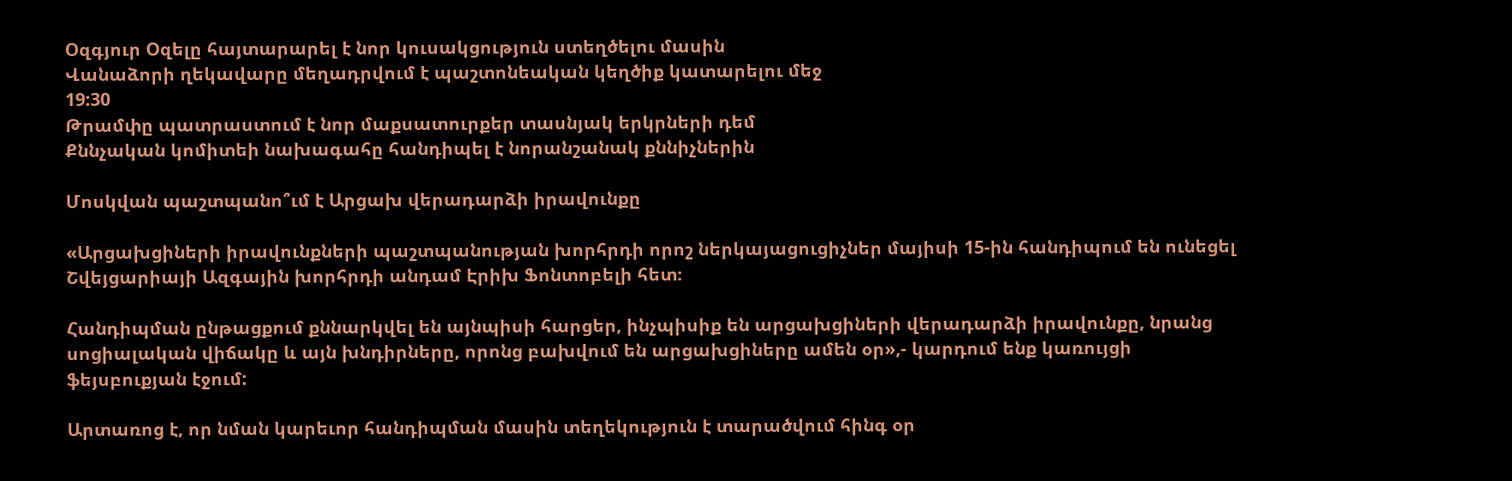Օզգյուր Օզելը հայտարարել է նոր կուսակցություն ստեղծելու մասին
Վանաձորի ղեկավարը մեղադրվում է պաշտոնեական կեղծիք կատարելու մեջ
19:30
Թրամփը պատրաստում է նոր մաքսատուրքեր տասնյակ երկրների դեմ
Քննչական կոմիտեի նախագահը հանդիպել է նորանշանակ քննիչներին

Մոսկվան պաշտպանո՞ւմ է Արցախ վերադարձի իրավունքը

«Արցախցիների իրավունքների պաշտպանության խորհրդի որոշ ներկայացուցիչներ մայիսի 15-ին հանդիպում են ունեցել Շվեյցարիայի Ազգային խորհրդի անդամ Էրիխ Ֆոնտոբելի հետ։

Հանդիպման ընթացքում քննարկվել են այնպիսի հարցեր, ինչպիսիք են արցախցիների վերադարձի իրավունքը, նրանց սոցիալական վիճակը և այն խնդիրները, որոնց բախվում են արցախցիները ամեն օր»,- կարդում ենք կառույցի ֆեյսբուքյան էջում:

Արտառոց է, որ նման կարեւոր հանդիպման մասին տեղեկություն է տարածվում հինգ օր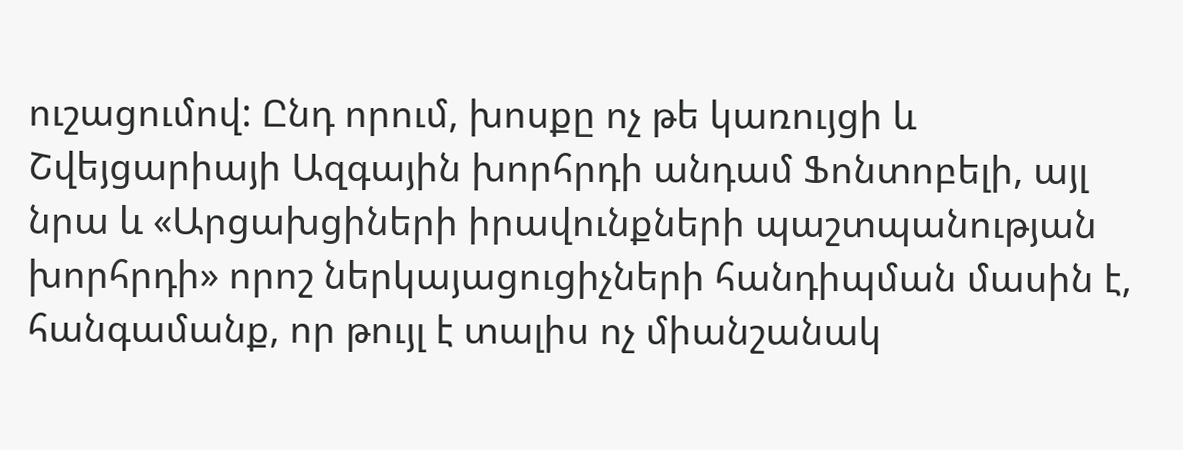ուշացումով: Ընդ որում, խոսքը ոչ թե կառույցի և Շվեյցարիայի Ազգային խորհրդի անդամ Ֆոնտոբելի, այլ նրա և «Արցախցիների իրավունքների պաշտպանության խորհրդի» որոշ ներկայացուցիչների հանդիպման մասին է, հանգամանք, որ թույլ է տալիս ոչ միանշանակ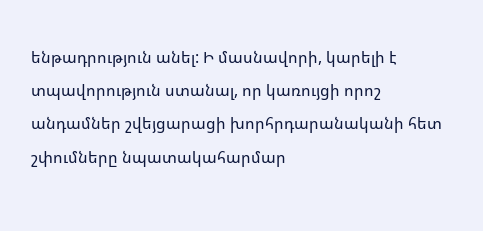ենթադրություն անել: Ի մասնավորի, կարելի է տպավորություն ստանալ, որ կառույցի որոշ անդամներ շվեյցարացի խորհրդարանականի հետ շփումները նպատակահարմար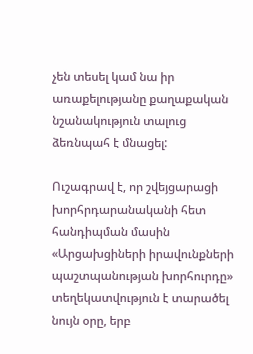չեն տեսել կամ նա իր առաքելությանը քաղաքական նշանակություն տալուց ձեռնպահ է մնացել:

Ուշագրավ է, որ շվեյցարացի խորհրդարանականի հետ հանդիպման մասին «Արցախցիների իրավունքների պաշտպանության խորհուրդը» տեղեկատվություն է տարածել նույն օրը, երբ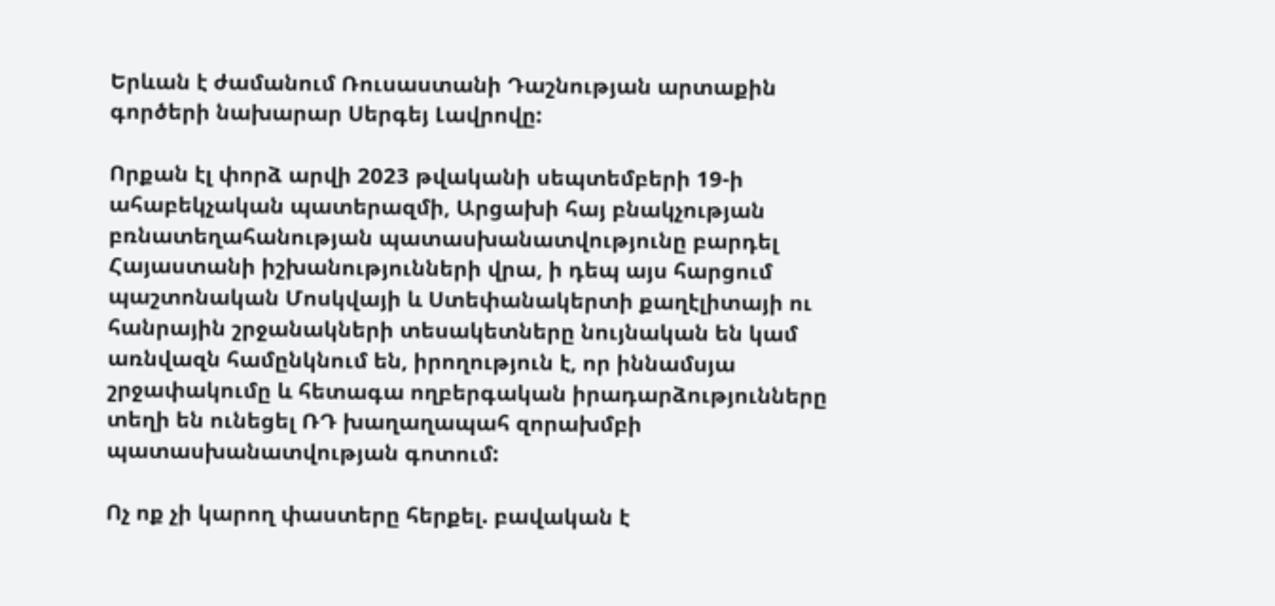Երևան է ժամանում Ռուսաստանի Դաշնության արտաքին գործերի նախարար Սերգեյ Լավրովը:

Որքան էլ փորձ արվի 2023 թվականի սեպտեմբերի 19-ի ահաբեկչական պատերազմի, Արցախի հայ բնակչության բռնատեղահանության պատասխանատվությունը բարդել Հայաստանի իշխանությունների վրա, ի դեպ այս հարցում պաշտոնական Մոսկվայի և Ստեփանակերտի քաղէլիտայի ու հանրային շրջանակների տեսակետները նույնական են կամ առնվազն համընկնում են, իրողություն է, որ իննամսյա շրջափակումը և հետագա ողբերգական իրադարձությունները տեղի են ունեցել ՌԴ խաղաղապահ զորախմբի պատասխանատվության գոտում:

Ոչ ոք չի կարող փաստերը հերքել. բավական է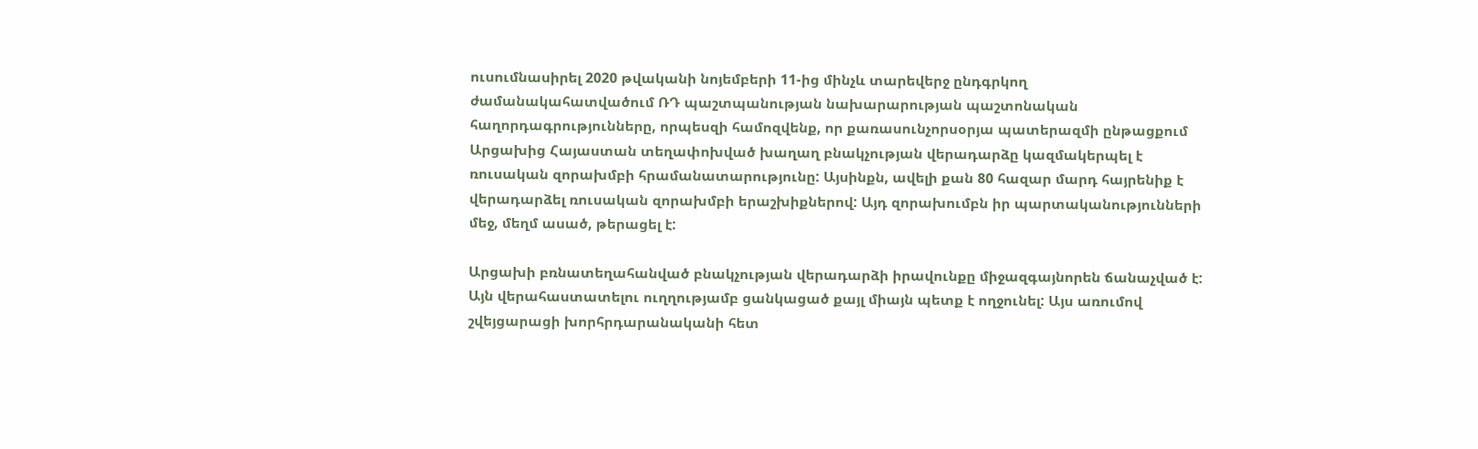ուսումնասիրել 2020 թվականի նոյեմբերի 11-ից մինչև տարեվերջ ընդգրկող ժամանակահատվածում ՌԴ պաշտպանության նախարարության պաշտոնական հաղորդագրությունները, որպեսզի համոզվենք, որ քառասունչորսօրյա պատերազմի ընթացքում Արցախից Հայաստան տեղափոխված խաղաղ բնակչության վերադարձը կազմակերպել է ռուսական զորախմբի հրամանատարությունը: Այսինքն, ավելի քան 80 հազար մարդ հայրենիք է վերադարձել ռուսական զորախմբի երաշխիքներով: Այդ զորախումբն իր պարտականությունների մեջ, մեղմ ասած, թերացել է:

Արցախի բռնատեղահանված բնակչության վերադարձի իրավունքը միջազգայնորեն ճանաչված է: Այն վերահաստատելու ուղղությամբ ցանկացած քայլ միայն պետք է ողջունել: Այս առումով շվեյցարացի խորհրդարանականի հետ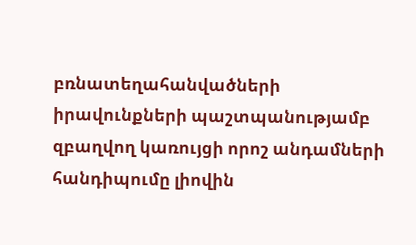բռնատեղահանվածների իրավունքների պաշտպանությամբ զբաղվող կառույցի որոշ անդամների հանդիպումը լիովին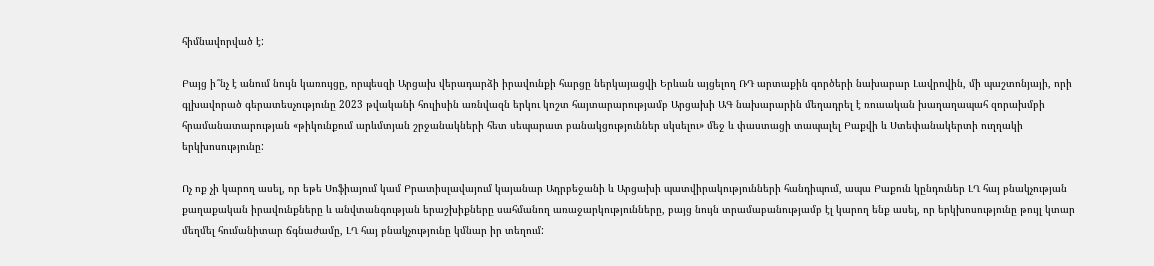հիմնավորված է:

Բայց ի՞նչ է անում նույն կառույցը, որպեսզի Արցախ վերադարձի իրավունքի հարցը ներկայացվի Երևան այցելող ՌԴ արտաքին գործերի նախարար Լավրովին, մի պաշտոնյայի, որի գլխավորած գերատեսչությունը 2023 թվականի հուլիսին առնվազն երկու կոշտ հայտարարությամբ Արցախի ԱԳ նախարարին մեղադրել է ռուսական խաղաղապահ զորախմբի հրամանատարության «թիկունքում արևմտյան շրջանակների հետ սեպարատ բանակցություններ սկսելու» մեջ և փաստացի տապալել Բաքվի և Ստեփանակերտի ուղղակի երկխոսությունը:

Ոչ ոք չի կարող ասել, որ եթե Սոֆիայում կամ Բրատիսլավայում կայանար Ադրբեջանի և Արցախի պատվիրակությունների հանդիպում, ապա Բաքուն կընդուներ ԼՂ հայ բնակչության քաղաքական իրավունքները և անվտանգության երաշխիքները սահմանող առաջարկությունները, բայց նույն տրամաբանությամբ էլ կարող ենք ասել, որ երկխոսությունը թույլ կտար մեղմել հումանիտար ճգնաժամը, ԼՂ հայ բնակչությունը կմնար իր տեղում: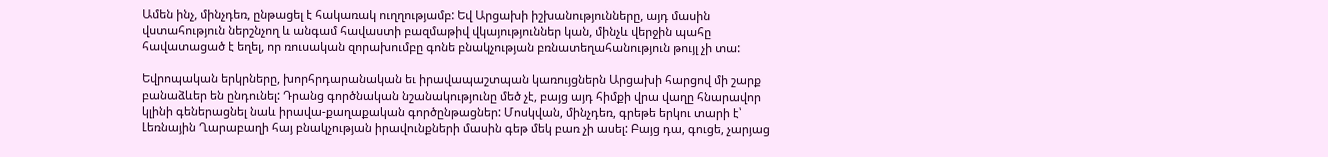Ամեն ինչ, մինչդեռ, ընթացել է հակառակ ուղղությամբ: Եվ Արցախի իշխանությունները, այդ մասին վստահություն ներշնչող և անգամ հավաստի բազմաթիվ վկայություններ կան, մինչև վերջին պահը հավատացած է եղել, որ ռուսական զորախումբը գոնե բնակչության բռնատեղահանություն թույլ չի տա:

Եվրոպական երկրները, խորհրդարանական եւ իրավապաշտպան կառույցներն Արցախի հարցով մի շարք բանաձևեր են ընդունել: Դրանց գործնական նշանակությունը մեծ չէ, բայց այդ հիմքի վրա վաղը հնարավոր կլինի գեներացնել նաև իրավա-քաղաքական գործընթացներ: Մոսկվան, մինչդեռ, գրեթե երկու տարի է՝ Լեռնային Ղարաբաղի հայ բնակչության իրավունքների մասին գեթ մեկ բառ չի ասել: Բայց դա, գուցե, չարյաց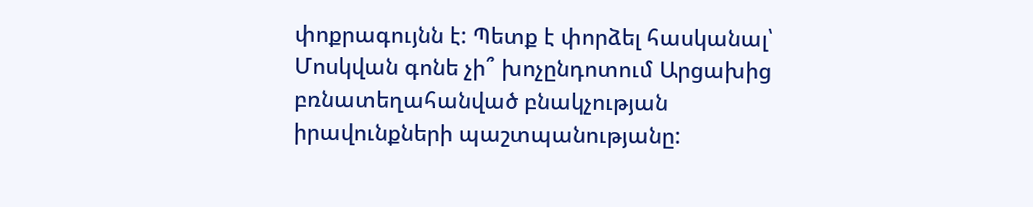փոքրագույնն է: Պետք է փորձել հասկանալ՝ Մոսկվան գոնե չի՞ խոչընդոտում Արցախից բռնատեղահանված բնակչության իրավունքների պաշտպանությանը: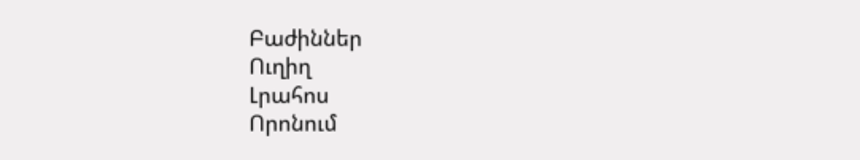Բաժիններ
Ուղիղ
Լրահոս
Որոնում